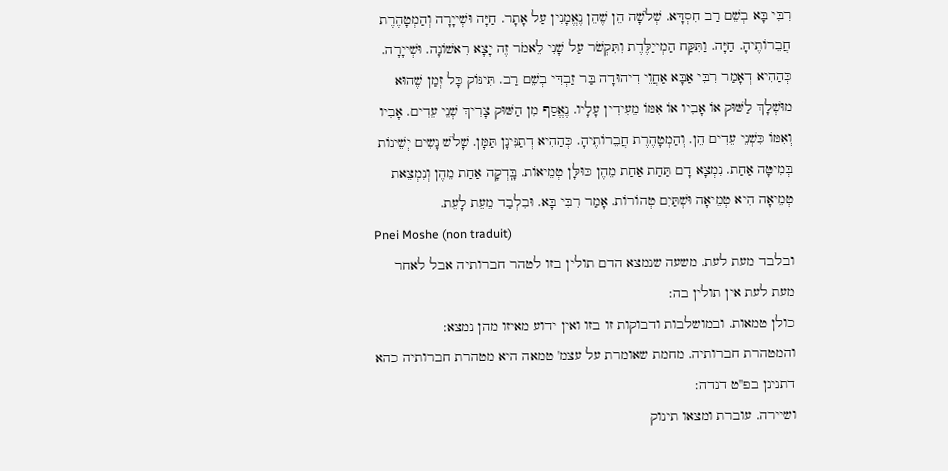רִבִּי בָּא בְשֵׁם רַב חִסְדָּא. שְׁלֹשָׁה הֵן שֶׁהֵן נֶאֱמָנִין עַל אָתָר. חַיָּה וּשְׁייָרָה וְהַמְטָהֶרֶת חֲבֵרוֹתֶיהָ. חַיָּה. וַתִּקַּח הַמְייַלֶּדֶת וִתִּקְשֹׁר עַל שָׁנִי לֵאמֹר זֶה יָצָא רִאשׁוֹנָה. וּשְׁייָרָה. כְּהַהִיא דְאָמַר רִבִּי אַבָּא אַחֲוֵי דִיהוּדָה בַּר זַבְדִּי בְשֵׁם רַב. תִּינּוֹק כָּל זְמַן שֶׁהוּא מוּשְׁלָךְ לַשּׁוּק אוֹ אָבִיו אוֹ אִמּוֹ מֵעִידִין עָלָיו. נֶאֱסַף מִן הַשּׁוּק צָרִיךְ שְׁנֵי עֵדִים. אָבִיו וְאִמּוֹ כִּשְׁנֵי עֵדִים הֵן. וְהַמְטָהֶרֶת חֲבֵרוֹתֶיהָ. כְּהַהִיא דְתַנִּינָן תַּמָּן. שָׁלֹשׁ נָשִים יְשֵׁינוֹת בְּמִיטָּה אַחַת. נִמְצָא דָם תַּחַת אַחַת מֵהֶן כּוּלָּן טְמֵיאוֹת. בָּֽדְקָה אַחַת מֵהֶן וְנִמְצֵאת טְמֵיאָה הִיא טְמֵיאָה וּשְׁתַּיִם טְהוֹרוֹת. אָמַר רִבִּי בָּא. וּבִלְבַד מֵעֵת לָעֵת.
Pnei Moshe (non traduit)
ובלבד מעת לעת. משעה שנמצא הדם תולין בזו לטהר חברותיה אבל לאחר מעת לעת אין תולין בה:
כולן טמאות. ובמושלבות ודבוקות זו בזו ואין ידוע מאיזו מהן נמצא:
והמטהרת חברותיה. מחמת שאומרת על עצמ' טמאה היא מטהרת חברותיה כהא דתנינן בפ''ט דנדה:
ושיירה. עוברת ומצאו תינוק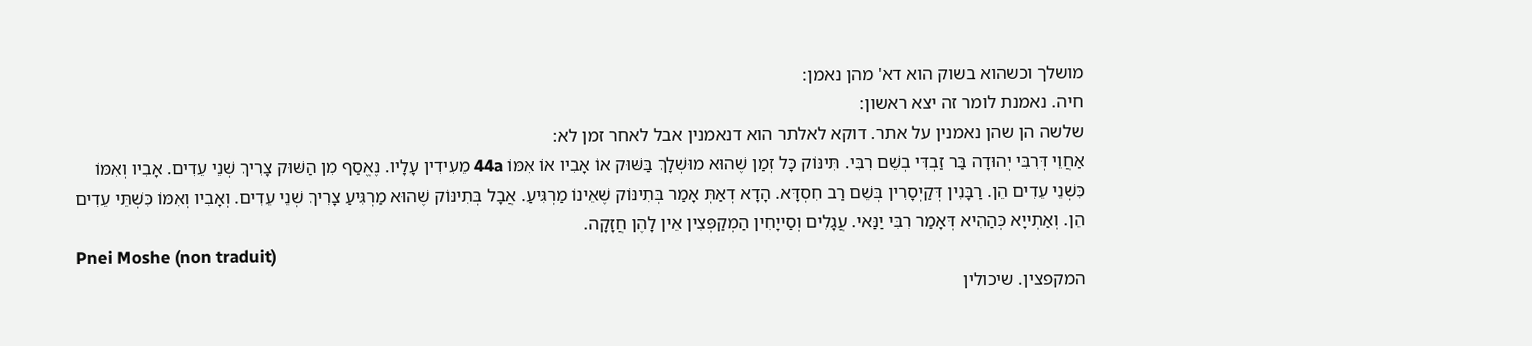מושלך וכשהוא בשוק הוא דא' מהן נאמן:
חיה. נאמנת לומר זה יצא ראשון:
שלשה הן שהן נאמנין על אתר. דוקא לאלתר הוא דנאמנין אבל לאחר זמן לא:
אַחֲוֵי דְּרִבִּי יְהוּדָה בַּר זַבְדִּי בְשֵׁם רִבִּי. תִּינּוֹק כָּל זְמַן שֶׁהוּא מוּשְׁלָךְ בַּשּׁוּק אוֹ אָבִיו אוֹ אִמּוֹ 44a מֵעִידִין עָלָיו. נֶאֱסַף מִן הַשּׁוּק צָרִיךְ שְׁנֵי עֵדִים. אָבִיו וְאִמּוֹ כִּשְׁנֵי עֵדִים הֵן. רַבָּנִין דְּקַיְסָרִין בְּשֵׁם רַב חִסְדָּא. הָדָא דְאַתְּ אָמַר בְּתִינּוֹק שֶׁאֵינוֹ מַרְגִּיעַ. אֲבָל בְּתִינּוֹק שֶׁהוּא מַרְגִּיעַ צָרִיךְ שְׁנֵי עֵדִים. וְאָבִיו וְאִמּוֹ כִּשְׁתֵּי עֵדִים הֵן. וְאַתְייָא כְּהַהִיא דְּאָמַר רִבִּי יַנַּאי. עֲגָלִים וְסַייָחִין הַמְקַפְּצִין אֵין לָהֶן חֲזָקָה.
Pnei Moshe (non traduit)
המקפצין. שיכולין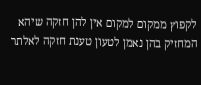לקפוץ ממקום למקום אין להן חזקה שיהא המחזיק בהן נאמן לטעון טענת חזקה לאלתר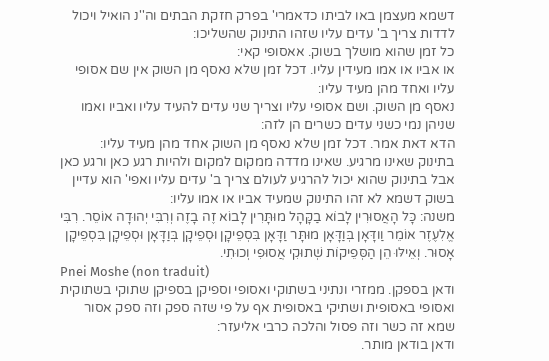דשמא מעצמן באו לביתו כדאמרי' בפרק חזקת הבתים וה''נ הואיל ויכול לדדות צריך ב' עדים עליו שזהו התינוק שהשליכו:
כל זמן שהוא מושלך בשוק. אאסופי קאי:
או אביו או אמו מעידין עליו. דכל זמן שלא נאסף מן השוק אין שם אסופי עליו ואחד מהן מעיד עליו:
נאסף מן השוק. ושם אסופי עליו וצריך שני עדים להעיד עליו ואביו ואמו שניהן נמי כשני עדים כשרים הן לזה:
הדא דאת אמר. דכל זמן שלא נאסף מן השוק אחד מהן מעיד עליו:
בתינוק שאינו מרגיע. שאינו מדדה ממקום למקום ולהיות רגע כאן ורגע כאן אבל בתינוק שהוא יכול להרגיע לעולם צריך ב' עדים עליו ואפי' הוא עדיין בשוק דשמא לא זהו התינוק שמעיד אביו או אמו עליו:
משנה: כָּל הָאֲסוּרִין לָבוֹא בַקָּהָל מוּתָּרִין לָבוֹא זֶה בָזֶה וְרִבִּי יְהוּדָה אוֹסֵר. רִבִּי אֱלִעֶזֶר אוֹמֵר וַודָּאָן בְּוַדָּאָן מוּתָּר וַדָּאָן בִּסְפֵיקָן וּסְפֵיקָן בְּוַדָּאָן וּסְפֵיקָן בִּסְפֵיקָן אָסוּר. וְאֵילּוּ הֵן הַסְּפֵיקוֹת שְׁתוּקִי אֲסוּפִי וְכוּתִי.
Pnei Moshe (non traduit)
ודאן בספקן. ממזרי ונתיני בשתוקי ואסופי וספיקן בספיקן שתוקי בשתוקית ואסופי באסופית ושתיקי באסופית אף על פי שזה ספק וזה ספק אסור שמא זה כשר וזה פסול והלכה כרבי אליעזר:
ודאן בודאן מותר.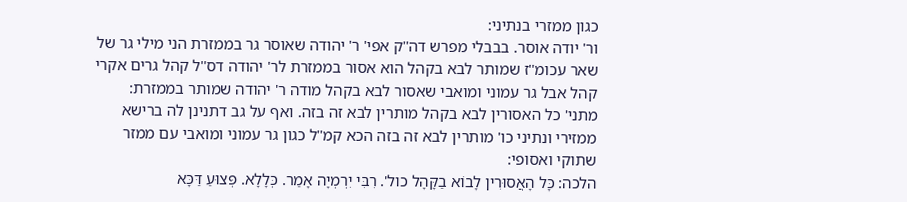כגון ממזרי בנתיני:
ור' יודה אוסר. בבבלי מפרש דה''ק אפי' ר' יהודה שאוסר גר בממזרת הני מילי גר של שאר עכומ''ז שמותר לבא בקהל הוא אסור בממזרת לר' יהודה דס''ל קהל גרים אקרי קהל אבל גר עמוני ומואבי שאסור לבא בקהל מודה ר' יהודה שמותר בממזרת:
מתני' כל האסורין לבא בקהל מותרין לבא זה בזה. ואף על גב דתנינן לה ברישא ממזירי ונתיני כו' מותרין לבא זה בזה הכא קמ''ל כגון גר עמוני ומואבי עם ממזר שתוקי ואסופי:
הלכה: כָּל הָאֲסוּרִין לָבוֹא בַקָּהָל כול'. רִבִּי יִרְמְיָה אָמַר. כְּלָלָא. פְּצוּעַ דַּכָּא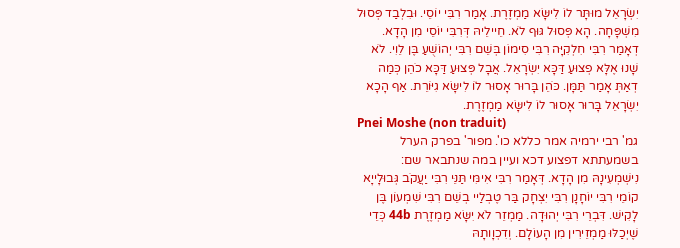יִשְׂרָאֵל מוּתָּר לוֹ לִישָּׂא מַמְזֶרֶת. אָמַר רִבִּי יוֹסֵי. וּבִלְבַד פְּסוּל מִשְׁפָּחָה. הָא פְּסוּל גּוּף לֹא. חֵיילֵיהּ דְּרִבִּי יוֹסֵי מִן הָדָא. דְאָמַר רִבִּי חִלְקִיָּה רִבִּי סִימוֹן בְּשֵׁם רִבִּי יְהוֹשֻׁעַ בֶּן לֵוִי. לֹא שָׁנוּ אֶלָּא פְצוּעַ דַּכָּא יִשְׂרָאֵל. אֲבָל פְּצוּעַ דַּכָּא כֹהֵן כְּמַה דְאַתְּ אָמַר תַּמָּן. כֹּהֵן בָּרוּר אָסוּר לוֹ לִישָּׂא גִיּוֹרֵת. אַף הָכָא יִשְׂרָאֵל בָּרוּר אָסוּר לוֹ לִישָּׂא מַמְזֶרֶת.
Pnei Moshe (non traduit)
גמ' רבי ירמיה אמר כללא כו'. מפור' בפרק הערל בשמעתתא דפצוע דכא ועיין במה שנתבאר שם:
נִישְׁמְעִינָהּ מִן הָדָא. דְּאָמַר רִבִּי אִימִּי תַּנֵּי רִבִּי יַעֲקֹב גְּבוּלָייָא קוֹמֵי רִבִּי יוֹחָנָן רִבִּי יִצְחָק בַּר טֶבְלַיי בְשֵׁם רִבִּי שִׁמְעוֹן בֶּן לָקִישׁ. דִּבְרֵי רִבִּי יְהוּדָה. מַמְזֵר לֹא יִשָּׂא מַמְזֶרֶת 44b כְּדֵי שֶׁיְכַלּוּ מַמְזֵירִין מִן הָעוֹלָם. וְדִכְוָותָהּ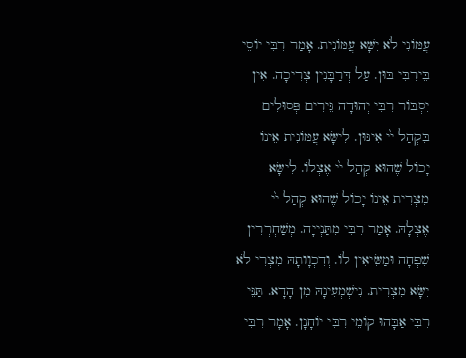עֲמּוֹנִי לֹא יִשָּׁא עֲמּוֹנִית. אָמַר רִבִּי יוֹסֵי בֵּירִבִּי בּוּן. עַל דְּרַבָּנִין צְרִיכָה. אִין יִסְבּוֹר רִבִּי יְהוּדָה גֵּירִים פְּסוּלִים בִּקְהַל י֙י אִינּוּן. לִישָּׂא עֲמּוֹנִית אֵינוֹ יָכוֹל שֶׁהוּא קְהַל י֙י אֶצְלוֹ. לִישָּׂא מִצְרִית אֵינוֹ יָכוֹל שֶׁהוּא קְהַל י֙י אֶצְלָהּ. אָמַר רִבִּי מִתַּנְייָה. מְשַׁחְרְרִין שִׁפְחָה וּמַשִּׂיאִין לוֹ. וְדִכְוָותָהּ מִצְרִי לֹא יִשָּׂא מִצְרִית. נִישְׁמְעִינָהּ מִן הָדָא. תַּנֵּי רִבִּי אַבָּהוּ קוֹמֵי רִבִּי יוֹחָנָן. אָמָר רִבִּי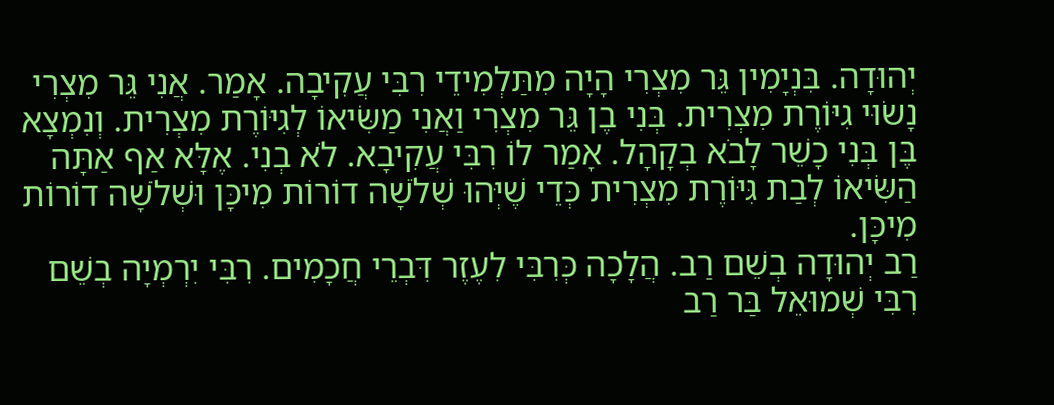יְהוּדָה. בִּנְיָמִין גֵּר מִצְרִי הָיָה מִתַּלְמִידֵי רִבִּי עֲקִיבָה. אָמַר. אֲנִי גֵּר מִצְרִי נָשׂוּי גִיּוֹרֶת מִצְרִית. בְּנִי בֶן גֵּר מִצְרִי וַאֲנִי מַשִּׂיאוֹ לְגִיּוֹרֶת מִצְרִית. וְנִמְצָא בֶּן בְּנִי כָשֵׁר לָבֹא בְקָהָל. אָמַר לוֹ רִבִּי עֲקִיבָא. לֹא בְנִי. אֶלָּא אַף אַתָּה הַשִּׂיאוֹ לְבַת גִּיּוֹרֶת מִצְרִית כְּדֵי שֶׁיְּהוּ שְׁלֹשָׁה דוֹרוֹת מִיכָּן וּשְׁלֹשָׁה דוֹרוֹת מִיכָּן.
רַב יְהוּדָה בְשֵׁם רַב. הֲלָכָה כְּרִבִּי לִעֶזֶר דִּבְרֵי חֲכָמִים. רִבִּי יִרְמְיָה בְשֵׁם רִבִּי שְׁמוּאֵל בַּר רַב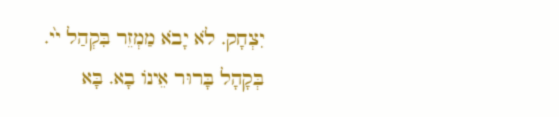יִצְחָק. לֹא יָבֹא מַמְזֵר בִּקְהַל י֙י. בְּקָהָל בָּרוּר אֵינוֹ בָא. בָּא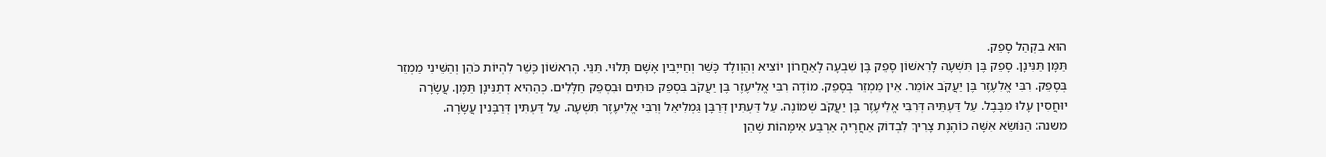הוּא בִקְהַל סָפֵק.
תַּמָּן תַּנִּינָן. סָפֵק בֶּן תִּשְׁעָה לָרִאשׁוֹן סָפֵק בֶּן שִׁבְעָה לָאַחֲרוֹן יוֹצִיא וְהַוְולָד כָּשֵׁר וְחַייָבִין אָשָׁם תָּלוּי. תַּנֵּי. הָרִאשׁוֹן כָּשֵׁר לִהְיוֹת כֹּהֵן וְהַשֵּׁינִי מַמְזֵר בְּסָפֵק. רִבִּי אֱלִעֶזֶר בֶּן יַעֲקֹב אוֹמֵר. אֵין מַמְזֵר בְּסָפֵק. מוֹדֶה רִבִּי אֱלִיעֶזֶר בֶּן יַעֲקֹב בִּסְפֵק כּוּתִים וּבִסְפֵק חַלָּלִים. כְּהַהִיא דְתַנִּינָן תַּמָּן. עֲשָׂרָה יוּחֲסִין עָלוּ מִבָּבֶל. עַל דַּעְתֵּיהּ דְּרִבִּי אֱלִיעֶזֶר בֶּן יַעֲקֹב שְׁמוֹנֶה. עַל דַּעְתִּין דְּרַבָּן גַּמְלִיאֵל וְרִבִּי אֱלִיעֶזֶר תִּשְׁעָה. עַל דַּעְתִּין דְּרַבָּנִין עֲשָׂרָה.
משנה: הַנּוֹשֵׂא אִשָּׁה כוֹהֶנֶת צָרִיךְ לִבְדוֹק אַחֲרֶיהָ אַרְבַּע אִימָּהוֹת שֶׁהֵן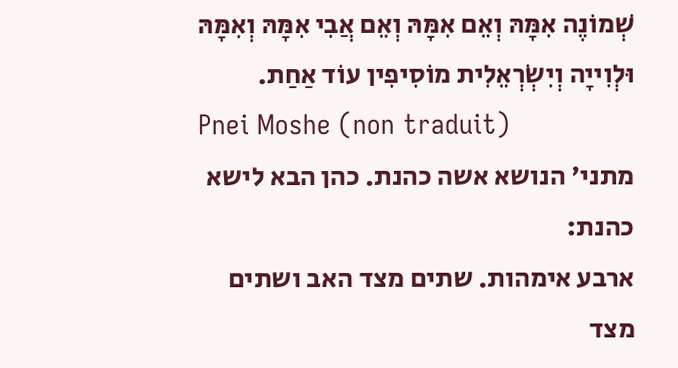שְׁמוֹנֶה אִמָּהּ וְאֵם אִמָּהּ וְאֵם אֲבִי אִמָּהּ וְאִמָּהּ וּלְוִייָה וְיִשְׂרְאֵלִית מוֹסִיפִין עוֹד אַחַת.
Pnei Moshe (non traduit)
מתני' הנושא אשה כהנת. כהן הבא לישא כהנת:
ארבע אימהות. שתים מצד האב ושתים מצד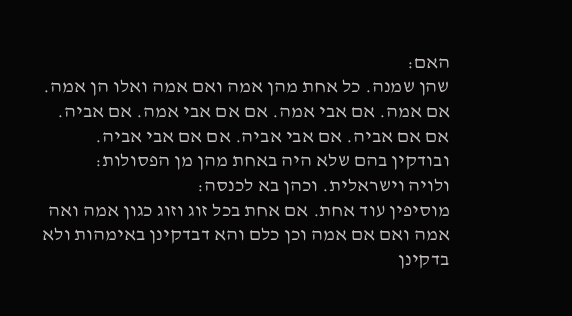האם:
שהן שמנה. כל אחת מהן אמה ואם אמה ואלו הן אמה. אם אמה. אם אבי אמה. אם אם אבי אמה. אם אביה. אם אם אביה. אם אבי אביה. אם אם אבי אביה. ובודקין בהם שלא היה באחת מהן מן הפסולות:
ולויה וישראלית. וכהן בא לכנסה:
מוסיפין עוד אחת. אם אחת בכל זוג וזוג כגון אמה ואה אמה ואם אם אמה וכן כלם והא דבדקינן באימהות ולא בדקינן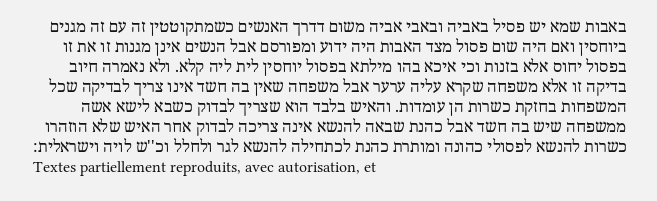באבות שמא יש פסיל באביה ובאבי אביה משום דדרך האנשים כשמתקוטטין זה עם זה מגנים ביוחסין ואם היה שום פסול מצד האבות היה ידוע ומפורסם אבל הנשים אינן מגנות זו את זו בפסול יחוס אלא בזנות וכי איכא בהו מילתא בפסול יוחסין לית ליה קלא. ולא נאמרה חיוב בדיקה זו אלא משפחה שקרא עליה ערער אבל משפחה שאין בה חשד אינו צריך לבדיקה שכל המשפחות בחזקת כשרות הן עומדות. והאיש בלבד הוא שצריך לבדוק כשבא לישא אשה ממשפחה שיש בה חשד אבל כהנת שבאה להנשא אינה צריכה לבדוק אחר האיש שלא הוזהרו כשרות להנשא לפסולי כהונה ומותרת כהנת לכתחילה להנשא לגר ולחלל וכ''ש לויה וישראלית:
Textes partiellement reproduits, avec autorisation, et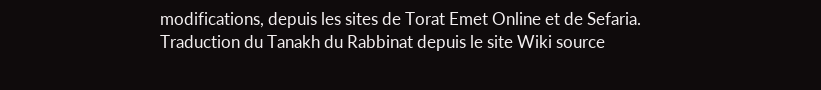modifications, depuis les sites de Torat Emet Online et de Sefaria.
Traduction du Tanakh du Rabbinat depuis le site Wiki source